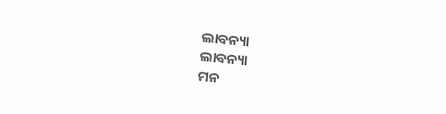ଲାବନ୍ୟା
ଲାବନ୍ୟା
ମନ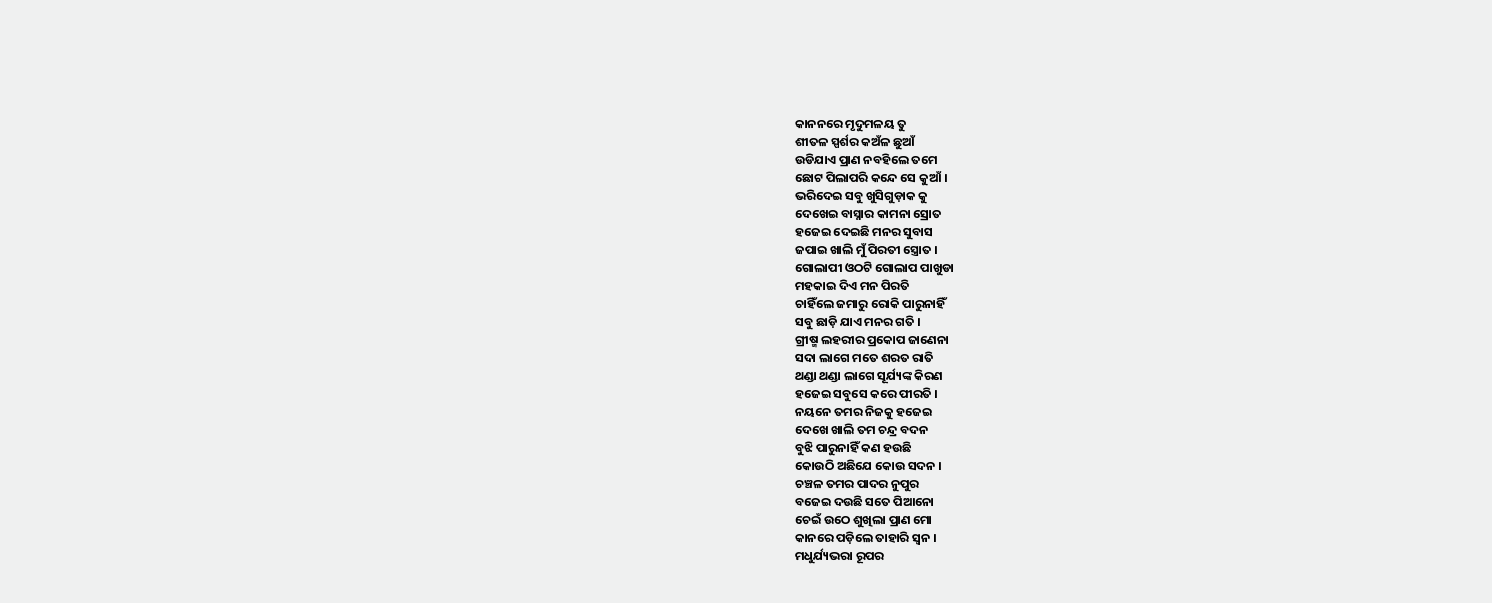କାନନରେ ମୃଦୁମଳୟ ତୁ
ଶୀତଳ ସ୍ପର୍ଶର କଅଁଳ ଛୁଆଁ
ଉଡିଯାଏ ପ୍ରାଣ ନବହିଲେ ତମେ
ଛୋଟ ପିଲାପରି କନ୍ଦେ ସେ କୁଆଁ ।
ଭରିଦେଇ ସବୁ ଖୁସିଗୁଡ଼ାକ କୁ
ଦେଖେଇ ବାସ୍ନାର କାମନା ସ୍ରୋତ
ହଜେଇ ଦେଇଛି ମନର ସୁବାସ
ଜପାଇ ଖାଲି ମୁଁ ପିରତୀ ସ୍ତ୍ରୋତ ।
ଗୋଲାପୀ ଓଠଟି ଗୋଲାପ ପାଖୁଡା
ମହକାଇ ଦିଏ ମନ ପିରତି
ଚାହିଁଲେ ଜମାରୁ ରୋକି ପାରୁନାହିଁ
ସବୁ ଛାଡ଼ି ଯାଏ ମନର ଗତି ।
ଗ୍ରୀଷ୍ମ ଲହରୀର ପ୍ରକୋପ ଜାଣେନା
ସଦା ଲାଗେ ମତେ ଶରତ ରାତି
ଥଣ୍ଡା ଥଣ୍ଡା ଲାଗେ ସୂର୍ଯ୍ୟଙ୍କ କିରଣ
ହଜେଇ ସବୁସେ କରେ ପୀରତି ।
ନୟନେ ତମର ନିଜକୁ ହଜେଇ
ଦେଖେ ଖାଲି ତମ ଚନ୍ଦ୍ର ବଦନ
ବୁଝି ପାରୁନାହିଁ କଣ ହଉଛି
କୋଉଠି ଅଛିଯେ କୋଉ ସଦନ ।
ଚଞ୍ଚଳ ତମର ପାଦର ନୁପୁର
ବଜେଇ ଦଉଛି ସତେ ପିଆନୋ
ଚେଇଁ ଉଠେ ଶୁଖିଲା ପ୍ରାଣ ମୋ
କାନରେ ପଡ଼ିଲେ ତାହାରି ସ୍ଵନ ।
ମଧୁର୍ଯ୍ୟଭରା ରୂପର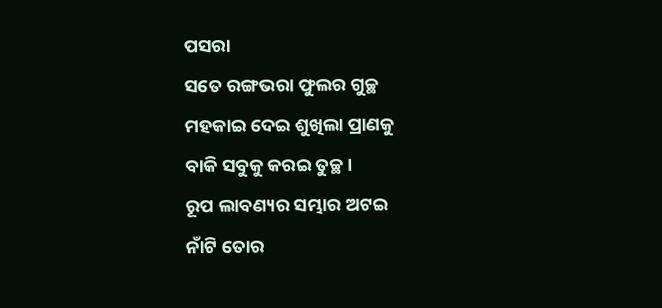ପସରା
ସତେ ରଙ୍ଗଭରା ଫୁଲର ଗୁଚ୍ଛ
ମହକାଇ ଦେଇ ଶୁଖିଲା ପ୍ରାଣକୁ
ବାକି ସବୁକୁ କରଇ ତୁଚ୍ଛ ।
ରୂପ ଲାବଣ୍ୟର ସମ୍ଭାର ଅଟଇ
ନାଁଟି ତୋର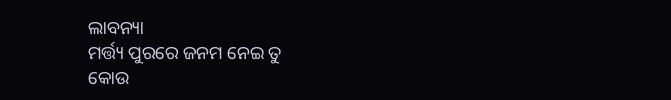ଲାବନ୍ୟା
ମର୍ତ୍ତ୍ୟ ପୁରରେ ଜନମ ନେଇ ତୁ
କୋଉ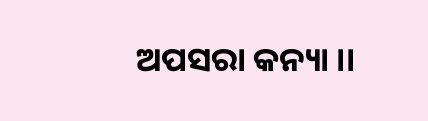ଅପସରା କନ୍ୟା ।।